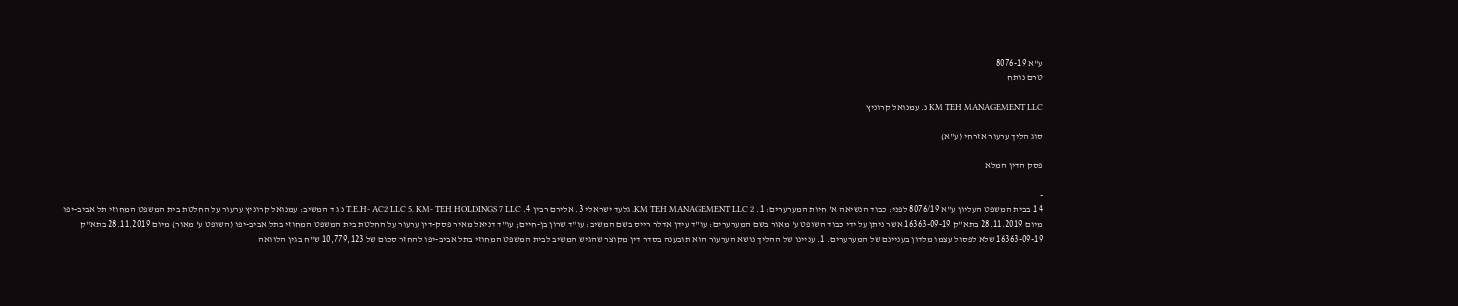ע"א 8076-19
טרם נותח

KM TEH MANAGEMENT LLC נ. עמנואל קרוניץ

סוג הליך ערעור אזרחי (ע"א)

פסק הדין המלא

-
4 1 בבית המשפט העליון ע"א 8076/19 לפני: כבוד הנשיאה א' חיות המערערים: 1. KM TEH MANAGEMENT LLC 2. גלעד ישראלי 3. אלירם רבין 4. T.E.H- AC2 LLC 5. KM- TEH HOLDINGS 7 LLC נ ג ד המשיב: עמנואל קרוניץ ערעור על החלטת בית המשפט המחוזי תל אביב-יפו מיום 28.11.2019 בתא"ק 16363-09-19 אשר ניתן על ידי כבוד השופט ע' מאור בשם המערערים: עו"ד עידן אדלר רייס בשם המשיב: עו"ד שרון בן-חיים; עו"ד דניאל מאיר פסק-דין ערעור על החלטת בית המשפט המחוזי בתל אביב-יפו (השופט ע' מאור) מיום 28.11.2019 בתא"ק 16363-09-19 שלא לפסול עצמו מלדון בעניינם של המערערים. 1. עניינו של ההליך נושא הערעור הוא תובענה בסדר דין מקוצר שהגיש המשיב לבית המשפט המחוזי בתל אביב-יפו להחזר סכום של 10,779,123 ש"ח בגין הלוואה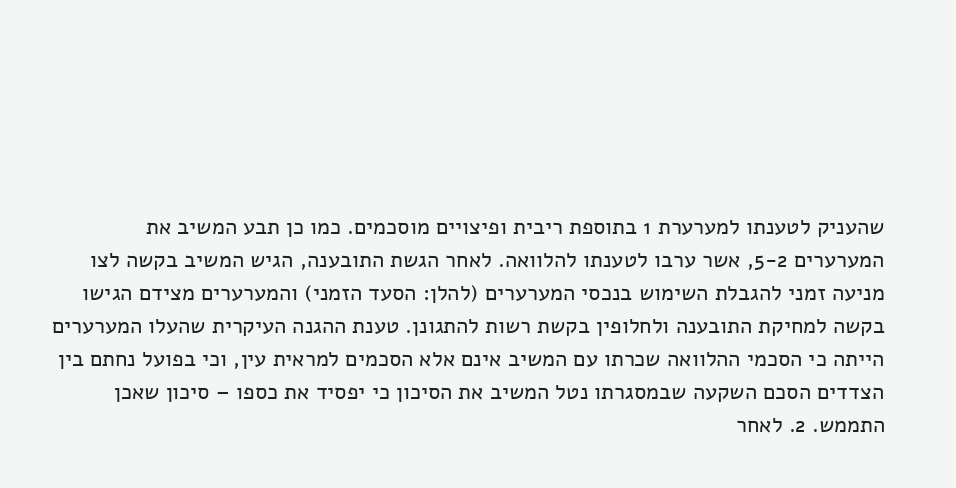שהעניק לטענתו למערערת 1 בתוספת ריבית ופיצויים מוסכמים. כמו כן תבע המשיב את המערערים 5-2, אשר ערבו לטענתו להלוואה. לאחר הגשת התובענה, הגיש המשיב בקשה לצו מניעה זמני להגבלת השימוש בנכסי המערערים (להלן: הסעד הזמני) והמערערים מצידם הגישו בקשה למחיקת התובענה ולחלופין בקשת רשות להתגונן. טענת ההגנה העיקרית שהעלו המערערים הייתה כי הסכמי ההלוואה שכרתו עם המשיב אינם אלא הסכמים למראית עין, וכי בפועל נחתם בין הצדדים הסכם השקעה שבמסגרתו נטל המשיב את הסיכון כי יפסיד את כספו – סיכון שאכן התממש. 2. לאחר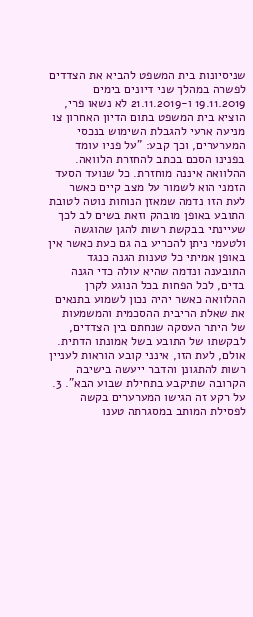שניסיונות בית המשפט להביא את הצדדים לפשרה במהלך שני דיונים בימים 19.11.2019 ו-21.11.2019 לא נשאו פרי, הוציא בית המשפט בתום הדיון האחרון צו מניעה ארעי להגבלת השימוש בנכסי המערערים, וכך קבע: "על פניו עומד בפנינו הסכם בכתב להחזרת הלוואה. ההלוואה איננה מוחזרת. כל שנועד הסעד הזמני הוא לשמור על מצב קיים כאשר לעת הזו נדמה שמאזן הנוחות נוטה לטובת התובע באופן מובהק וזאת בשים לב לכך שעיינתי בבקשת רשות להגן שהוגשה ולטעמי ניתן להכריע בה גם כעת כאשר אין באופן אמיתי כל טענות הגנה כנגד התובענה ונדמה שהיא עולה כדי הגנה בדים, לכל הפחות בכל הנוגע לקרן ההלוואה כאשר יהיה נכון לשמוע בתנאים את שאלת הריבית ההסכמית והמשמעות של היתר העסקה שנחתם בין הצדדים, לבקשתו של התובע בשל אמונתו הדתית. אולם, לעת הזו, אינני קובע הוראות לעניין רשות להתגונן והדבר ייעשה בישיבה הקרובה שתיקבע בתחילת שבוע הבא". 3. על רקע זה הגישו המערערים בקשה לפסילת המותב במסגרתה טענו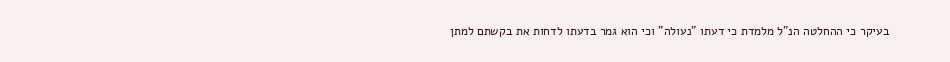בעיקר כי ההחלטה הנ"ל מלמדת כי דעתו "נעולה" וכי הוא גמר בדעתו לדחות את בקשתם למתן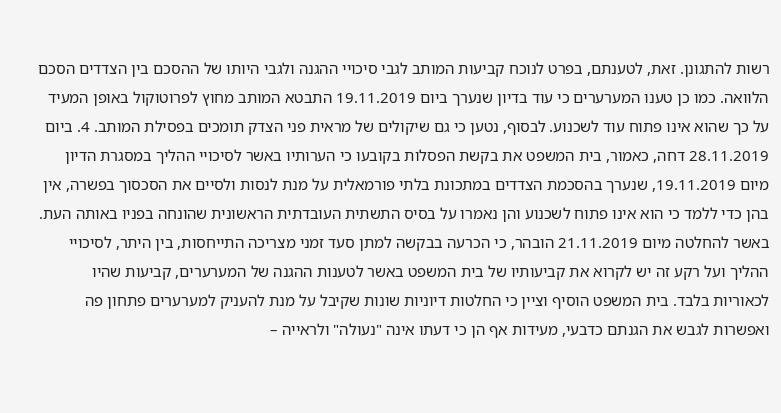רשות להתגונן. זאת, לטענתם, בפרט לנוכח קביעות המותב לגבי סיכויי ההגנה ולגבי היותו של ההסכם בין הצדדים הסכם הלוואה. כמו כן טענו המערערים כי עוד בדיון שנערך ביום 19.11.2019 התבטא המותב מחוץ לפרוטוקול באופן המעיד על כך שהוא אינו פתוח עוד לשכנוע. לבסוף, נטען כי גם שיקולים של מראית פני הצדק תומכים בפסילת המותב. 4. ביום 28.11.2019 דחה, כאמור, בית המשפט את בקשת הפסלות בקובעו כי הערותיו באשר לסיכויי ההליך במסגרת הדיון מיום 19.11.2019, שנערך בהסכמת הצדדים במתכונת בלתי פורמאלית על מנת לנסות ולסיים את הסכסוך בפשרה, אין בהן כדי ללמד כי הוא אינו פתוח לשכנוע והן נאמרו על בסיס התשתית העובדתית הראשונית שהונחה בפניו באותה העת. באשר להחלטה מיום 21.11.2019 הובהר, כי הכרעה בבקשה למתן סעד זמני מצריכה התייחסות, בין היתר, לסיכויי ההליך ועל רקע זה יש לקרוא את קביעותיו של בית המשפט באשר לטענות ההגנה של המערערים, קביעות שהיו לכאוריות בלבד. בית המשפט הוסיף וציין כי החלטות דיוניות שונות שקיבל על מנת להעניק למערערים פתחון פה ואפשרות לגבש את הגנתם כדבעי, מעידות אף הן כי דעתו אינה "נעולה" ולראייה –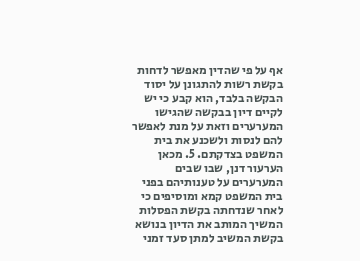אף על פי שהדין מאפשר לדחות בקשת רשות להתגונן על יסוד הבקשה בלבד, הוא קבע כי יש לקיים דיון בבקשה שהגישו המערערים וזאת על מנת לאפשר להם לנסות ולשכנע את בית המשפט בצדקתם. 5. מכאן הערעור דנן, שבו שבים המערערים על טענותיהם בפני בית המשפט קמא ומוסיפים כי לאחר שנדחתה בקשת הפסלות המשיך המותב את הדיון בנושא בקשת המשיב למתן סעד זמני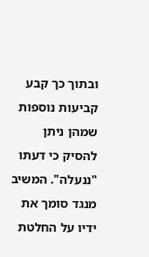ובתוך כך קבע קביעות נוספות שמהן ניתן להסיק כי דעתו "ננעלה". המשיב מנגד סומך את ידיו על החלטת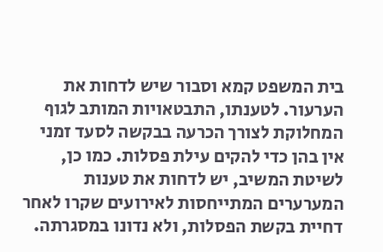בית המשפט קמא וסבור שיש לדחות את הערעור. לטענתו, התבטאויות המותב לגוף המחלוקת לצורך הכרעה בבקשה לסעד זמני אין בהן כדי להקים עילת פסלות. כמו כן, לשיטת המשיב, יש לדחות את טענות המערערים המתייחסות לאירועים שקרו לאחר דחיית בקשת הפסלות, ולא נדונו במסגרתה.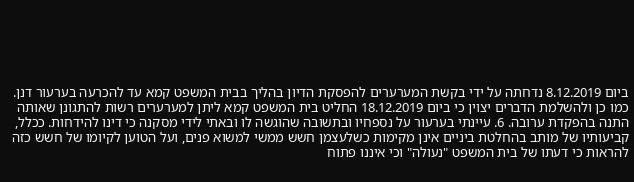ביום 8.12.2019 נדחתה על ידי בקשת המערערים להפסקת הדיון בהליך בבית המשפט קמא עד להכרעה בערעור דנן. כמו כן ולהשלמת הדברים יצוין כי ביום 18.12.2019 החליט בית המשפט קמא ליתן למערערים רשות להתגונן שאותה התנה בהפקדת ערובה. 6. עיינתי בערעור על נספחיו ובתשובה שהוגשה לו ובאתי לידי מסקנה כי דינו להידחות. ככלל, קביעותיו של מותב בהחלטת ביניים אינן מקימות כשלעצמן חשש ממשי למשוא פנים, ועל הטוען לקיומו של חשש כזה להראות כי דעתו של בית המשפט "נעולה" וכי איננו פתוח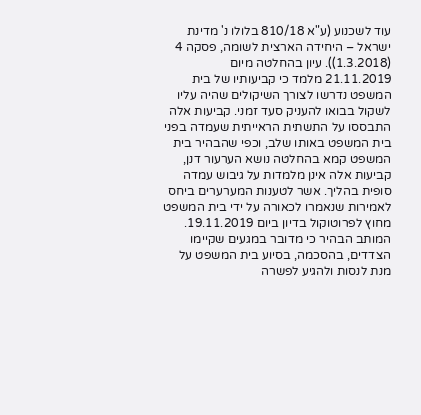עוד לשכנוע (ע"א 810/18 בלולו נ' מדינת ישראל – היחידה הארצית לשומה, פסקה 4 (1.3.2018)). עיון בהחלטה מיום 21.11.2019 מלמד כי קביעותיו של בית המשפט נדרשו לצורך השיקולים שהיה עליו לשקול בבואו להעניק סעד זמני. קביעות אלה התבססו על התשתית הראייתית שעמדה בפני בית המשפט באותו שלב, וכפי שהבהיר בית המשפט קמא בהחלטה נושא הערעור דנן, קביעות אלה אינן מלמדות על גיבוש עמדה סופית בהליך. אשר לטענות המערערים ביחס לאמירות שנאמרו לכאורה על ידי בית המשפט מחוץ לפרוטוקול בדיון ביום 19.11.2019. המותב הבהיר כי מדובר במגעים שקיימו הצדדים, בהסכמה, בסיוע בית המשפט על מנת לנסות ולהגיע לפשרה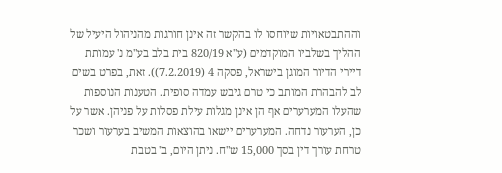וההתבטאויות שיוחסו לו בהקשר זה אינן חורגות מהניהול היעיל של ההליך בשלביו המוקדמים (ע"א 820/19 בית בלב בע"מ נ' עמותת דיירי הדיור המוגן בישראל, פסקה 4 (7.2.2019)). זאת, בפרט בשים לב להבהרת המותב כי טרם גיבש עמדה סופית. הטענות הנוספות שהעלו המערערים אף הן אינן מגלות עילת פסלות על פניהן. אשר על כן, הערעור נדחה. המערערים יישאו בהוצאות המשיב בערעור ושכר טרחת עורך דין בסך 15,000 ש"ח. ניתן היום, ב' בטבת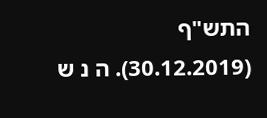התש"ף (30.12.2019). ה נ ש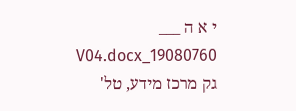י א ה ___ 19080760_V04.docx גק מרכז מידע, טל'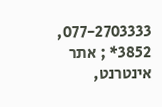077-2703333, 3852* ; אתר אינטרנט,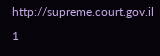http://supreme.court.gov.il 1